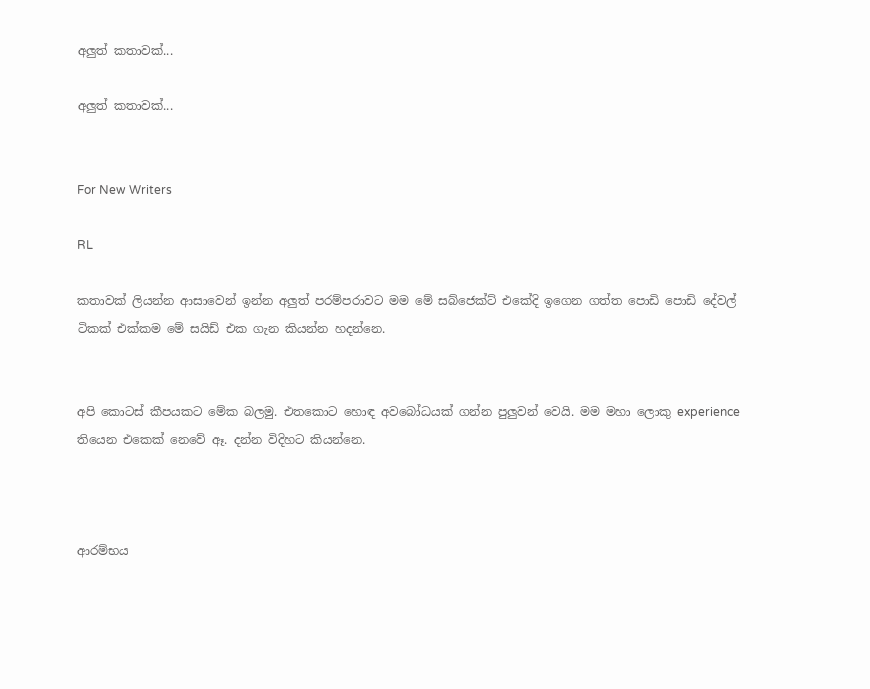අලුත් කතාවක්...

අලුත් කතාවක්...


For New Writers

RL

කතාවක් ලියන්න ආසාවෙන් ඉන්න අලුත් පරම්පරාවට මම මේ සබ්ජෙක්ට් එකේදි ඉගෙන ගත්ත පොඩි පොඩි දේවල් ටිකක් එක්කම මේ සයිඩ් එක ගැන කියන්න හදන්නෙ.


අපි කොටස් කීපයකට මේක බලමු. එතකොට හොඳ අවබෝධයක් ගන්න පුලුවන් වෙයි. මම මහා ලොකු experience තියෙන එකෙක් නෙවේ ඈ. දන්න විදිහට කියන්නෙ.



ආරම්භය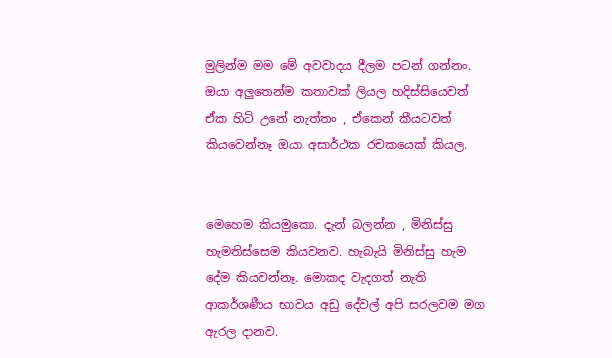මුලින්ම මම මේ අවවාදය දීලම පටන් ගන්නං. ඔයා අලුතෙන්ම කතාවක් ලියල හදිස්සියෙවත් ඒක හිට් උනේ නැත්තං , ඒකෙන් කීයටවත් කියවෙන්නෑ ඔයා අසාර්ථක රචකයෙක් කියල.


මෙහෙම කියමුකො. දැන් බලන්න , මිනිස්සු හැමතිස්සෙම කියවනව. හැබැයි මිනිස්සු හැම දේම කියවන්නෑ. මොකද වැදගත් නැති ආකර්ශණීය භාවය අඩු දේවල් අපි සරලවම මග ඇරල දානව.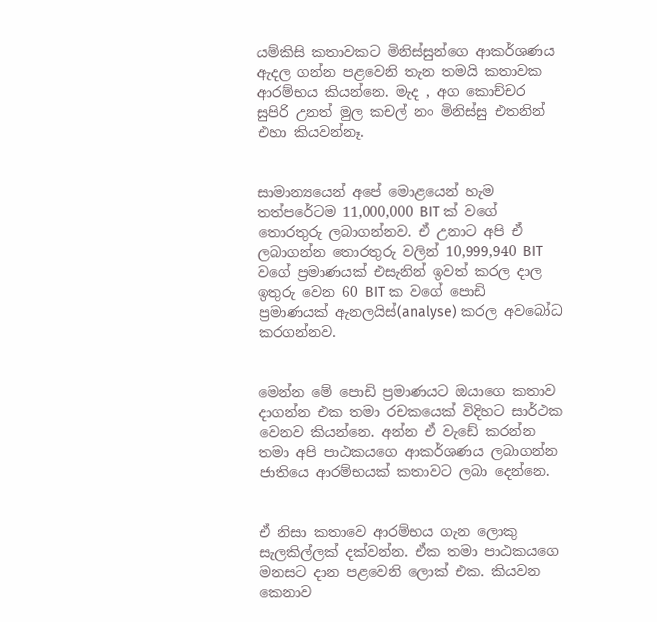යම්කිසි කතාවකට මිනිස්සුන්ගෙ ආකර්ශණය ඇදල ගන්න පළවෙනි තැන තමයි කතාවක ආරම්භය කියන්නෙ. මැද , අග කොච්චර සුපිරි උනත් මුල කචල් නං මිනිස්සු එතනින් එහා කියවන්නෑ.


සාමාන්‍යයෙන් අපේ මොළයෙන් හැම තත්පරේටම 11,000,000 BIT ක් වගේ තොරතුරු ලබාගන්නව. ඒ උනාට අපි ඒ ලබාගන්න තොරතුරු වලින් 10,999,940 BIT වගේ ප්‍රමාණයක් එසැනින් ඉවත් කරල දාල ඉතුරු වෙන 60 BIT ක වගේ පොඩි ප්‍රමාණයක් ඇනලයිස්(analyse) කරල අවබෝධ කරගන්නව.


මෙන්න මේ පොඩි ප්‍රමාණයට ඔයාගෙ කතාව දාගන්න එක තමා රචකයෙක් විදිහට සාර්ථක වෙනව කියන්නෙ. අන්න ඒ වැඩේ කරන්න තමා අපි පාඨකයගෙ ආකර්ශණය ලබාගන්න ජාතියෙ ආරම්භයක් කතාවට ලබා දෙන්නෙ.


ඒ නිසා කතාවෙ ආරම්භය ගැන ලොකු සැලකිල්ලක් දක්වන්න. ඒක තමා පාඨකයගෙ මනසට දාන පළවෙනි ලොක් එක. කියවන කෙනාව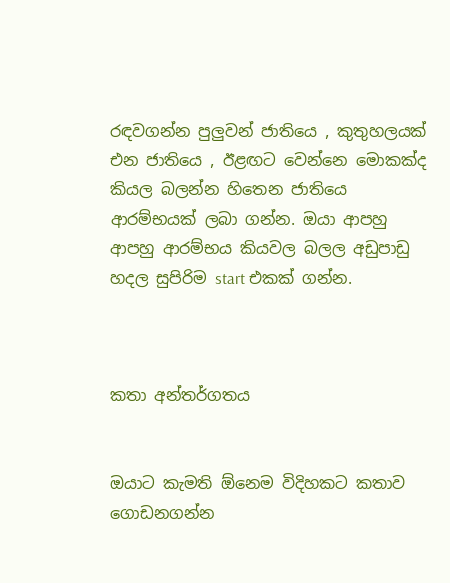රඳවගන්න පුලුවන් ජාතියෙ , කුතුහලයක් එන ජාතියෙ , ඊළඟට වෙන්නෙ මොකක්ද කියල බලන්න හිතෙන ජාතියෙ ආරම්භයක් ලබා ගන්න. ඔයා ආපහු ආපහු ආරම්භය කියවල බලල අඩුපාඩු හදල සුපිරිම start එකක් ගන්න.



කතා අන්තර්ගතය


ඔයාට කැමති ඕනෙම විදිහකට කතාව ගොඩනගන්න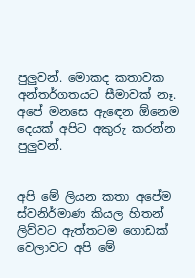පුලුවන්. මොකද කතාවක අන්තර්ගතයට සීමාවක් නෑ. අපේ මනසෙ ඇඳෙන ඕනෙම දෙයක් අපිට අකුරු කරන්න පුලුවන්.


අපි මේ ලියන කතා අපේම ස්වනිර්මාණ කියල හිතන් ලිව්වට ඇත්තටම ගොඩක් වෙලාවට අපි මේ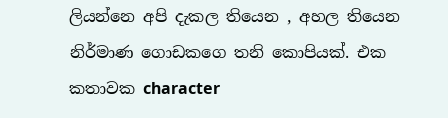ලියන්නෙ අපි දැකල තියෙන , අහල තියෙන නිර්මාණ ගොඩකගෙ තනි කොපියක්. එක කතාවක character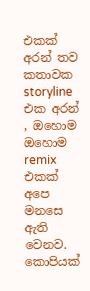එකක් අරන් තව කතාවක storyline එක අරන් , ඔහොම ඔහොම remix එකක් අපෙ මනසෙ ඇති වෙනව. කොපියක්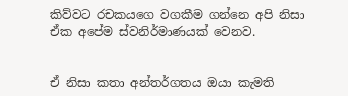කිව්වට රචකයගෙ වගකීම ගන්නෙ අපි නිසා ඒක අපේම ස්වනිර්මාණයක් වෙනව.


ඒ නිසා කතා අන්තර්ගතය ඔයා කැමති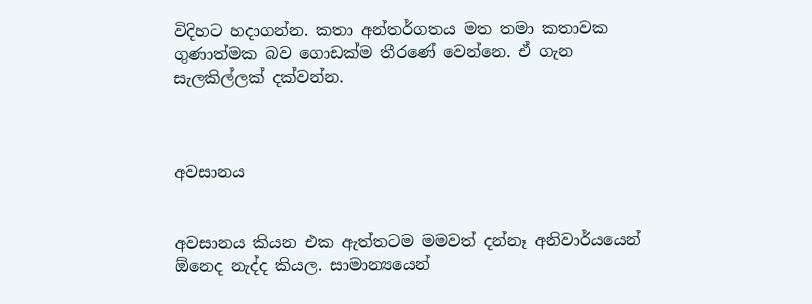විදිහට හදාගන්න. කතා අන්තර්ගතය මත තමා කතාවක ගුණාත්මක බව ගොඩක්ම තීරණේ වෙන්නෙ. ඒ ගැන සැලකිල්ලක් දක්වන්න.



අවසානය


අවසානය කියන එක ඇත්තටම මමවත් දන්නෑ අනිවාර්යයෙන් ඕනෙද නැද්ද කියල. සාමාන්‍යයෙන්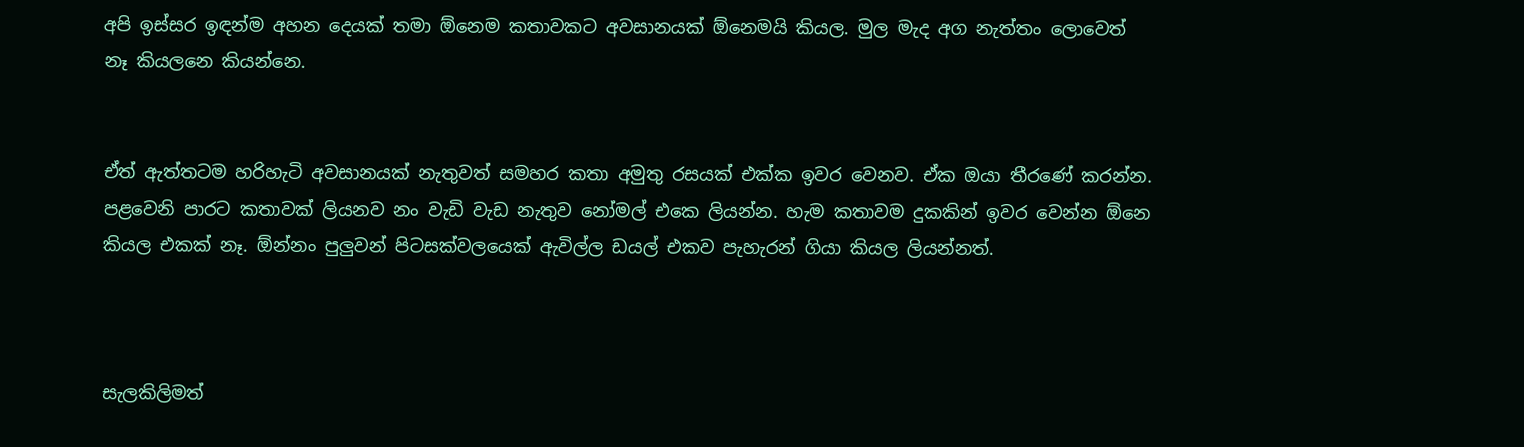අපි ඉස්සර ඉඳන්ම අහන දෙයක් තමා ඕනෙම කතාවකට අවසානයක් ඕනෙමයි කියල. මුල මැද අග නැත්තං ලොවෙත් නෑ කියලනෙ කියන්නෙ.


ඒත් ඇත්තටම හරිහැටි අවසානයක් නැතුවත් සමහර කතා අමුතු රසයක් එක්ක ඉවර වෙනව. ඒක ඔයා තීරණේ කරන්න. පළවෙනි පාරට කතාවක් ලියනව නං වැඩි වැඩ නැතුව නෝමල් එකෙ ලියන්න. හැම කතාවම දුකකින් ඉවර වෙන්න ඕනෙ කියල එකක් නෑ. ඕන්නං පුලුවන් පිටසක්වලයෙක් ඇවිල්ල ඩයල් එකව පැහැරන් ගියා කියල ලියන්නත්.



සැලකිලිමත්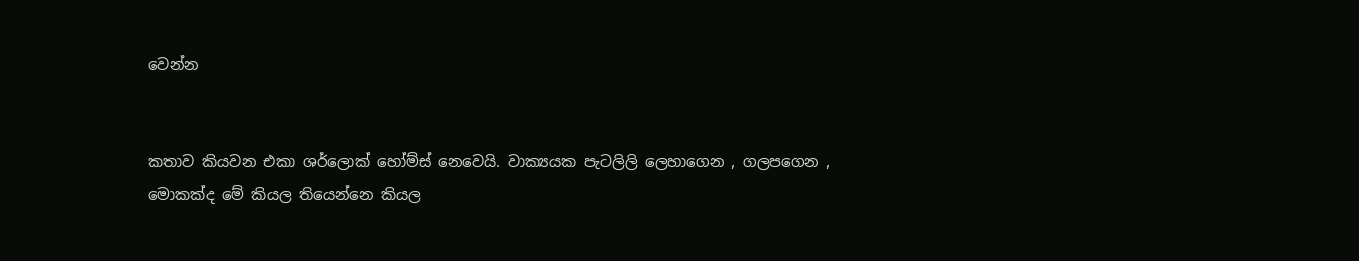වෙන්න


කතාව කියවන එකා ශර්ලොක් හෝම්ස් නෙවෙයි. වාක්‍යයක පැටලිලි ලෙහාගෙන , ගලපගෙන , මොකක්ද මේ කියල තියෙන්නෙ කියල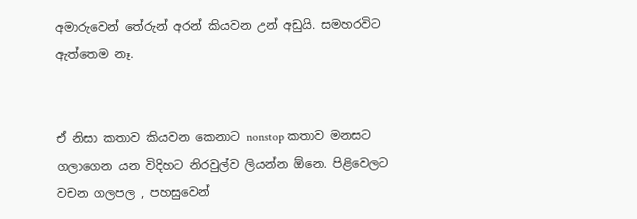අමාරුවෙන් තේරුන් අරන් කියවන උන් අඩුයි. සමහරවිට ඇත්තෙම නෑ.


ඒ නිසා කතාව කියවන කෙනාට nonstop කතාව මනසට ගලාගෙන යන විදිහට නිරවුල්ව ලියන්න ඕනෙ. පිළිවෙලට වචන ගලපල , පහසුවෙන්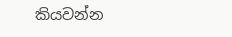කියවන්න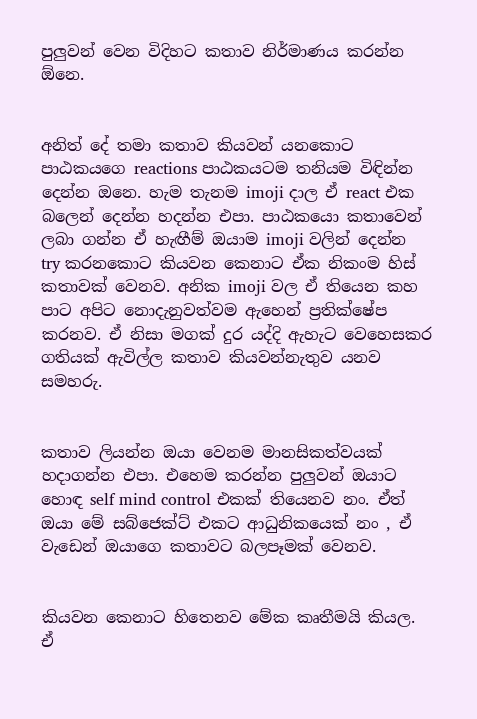පුලුවන් වෙන විදිහට කතාව නිර්මාණය කරන්න ඕනෙ.


අනිත් දේ තමා කතාව කියවන් යනකොට පාඨකයගෙ reactions පාඨකයටම තනියම විඳින්න දෙන්න ඔනෙ. හැම තැනම imoji දාල ඒ react එක බලෙන් දෙන්න හදන්න එපා. පාඨකයො කතාවෙන් ලබා ගන්න ඒ හැඟීම් ඔයාම imoji වලින් දෙන්න try කරනකොට කියවන කෙනාට ඒක නිකංම හිස් කතාවක් වෙනව. අනික imoji වල ඒ තියෙන කහ පාට අපිට නොදැනුවත්වම ඇහෙන් ප්‍රතික්ෂේප කරනව. ඒ නිසා මගක් දුර යද්දි ඇහැට වෙහෙසකර ගතියක් ඇවිල්ල කතාව කියවන්නැතුව යනව සමහරු.


කතාව ලියන්න ඔයා වෙනම මානසිකත්වයක් හදාගන්න එපා. එහෙම කරන්න පුලුවන් ඔයාට හොඳ self mind control එකක් තියෙනව නං. ඒත් ඔයා මේ සබ්ජෙක්ට් එකට ආධුනිකයෙක් නං , ඒ වැඩෙන් ඔයාගෙ කතාවට බලපෑමක් වෙනව.


කියවන කෙනාට හිතෙනව මේක කෘතීමයි කියල. ඒ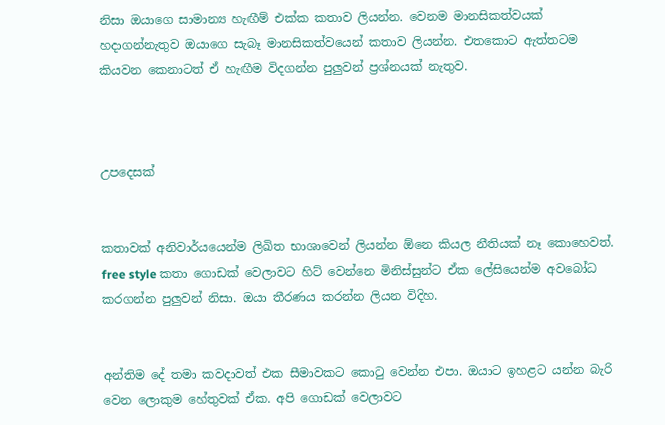නිසා ඔයාගෙ සාමාන්‍ය හැඟීම් එක්ක කතාව ලියන්න. වෙනම මානසිකත්වයක් හදාගන්නැතුව ඔයාගෙ සැබෑ මානසිකත්වයෙන් කතාව ලියන්න. එතකොට ඇත්තටම කියවන කෙනාටත් ඒ හැඟීම විදගන්න පුලුවන් ප්‍රශ්නයක් නැතුව.



උපදෙසක්


කතාවක් අනිවාර්යයෙන්ම ලිඛිත භාශාවෙන් ලියන්න ඕනෙ කියල නීතියක් නෑ කොහෙවත්. free style කතා ගොඩක් වෙලාවට හිට් වෙන්නෙ මිනිස්සුන්ට ඒක ලේසියෙන්ම අවබෝධ කරගන්න පුලුවන් නිසා. ඔයා තීරණය කරන්න ලියන විදිහ.


අන්තිම දේ තමා කවදාවත් එක සීමාවකට කොටු වෙන්න එපා. ඔයාට ඉහළට යන්න බැරි වෙන ලොකුම හේතුවක් ඒක. අපි ගොඩක් වෙලාවට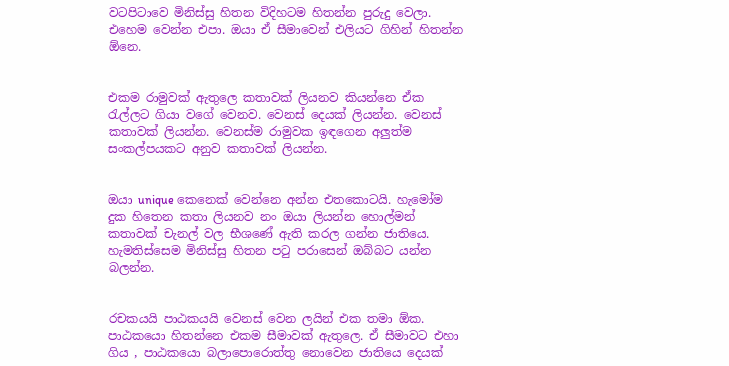වටපිටාවෙ මිනිස්සු හිතන විදිහටම හිතන්න පුරුදු වෙලා. එහෙම වෙන්න එපා. ඔයා ඒ සීමාවෙන් එලියට ගිහින් හිතන්න ඕනෙ.


එකම රාමුවක් ඇතුලෙ කතාවක් ලියනව කියන්නෙ ඒක රැල්ලට ගියා වගේ වෙනව. වෙනස් දෙයක් ලියන්න. වෙනස් කතාවක් ලියන්න. වෙනස්ම රාමුවක ඉඳගෙන අලුත්ම සංකල්පයකට අනුව කතාවක් ලියන්න.


ඔයා unique කෙනෙක් වෙන්නෙ අන්න එතකොටයි. හැමෝම දුක හිතෙන කතා ලියනව නං ඔයා ලියන්න හොල්මන් කතාවක් චැනල් වල භීශණේ ඇති කරල ගන්න ජාතියෙ. හැමතිස්සෙම මිනිස්සු හිතන පටු පරාසෙන් ඔබ්බට යන්න බලන්න.


රචකයයි පාඨකයයි වෙනස් වෙන ලයින් එක තමා ඕක. පාඨකයො හිතන්නෙ එකම සීමාවක් ඇතුලෙ. ඒ සීමාවට එහා ගිය , පාඨකයො බලාපොරොත්තු නොවෙන ජාතියෙ දෙයක්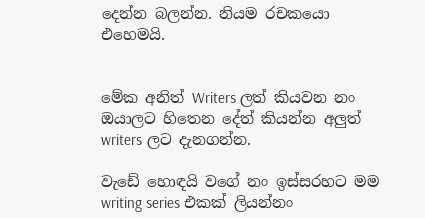දෙන්න බලන්න. නියම රචකයො එහෙමයි.


මේක අනිත් Writers ලත් කියවන නං ඔයාලට හිතෙන දේත් කියන්න අලුත් writers ලට දැනගන්න.

වැඩේ හොඳයි වගේ නං ඉස්සරහට මම writing series එකක් ලියන්නං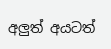අලුත් අයටත්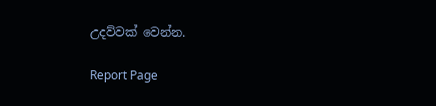උදව්වක් වෙන්න.

Report Page